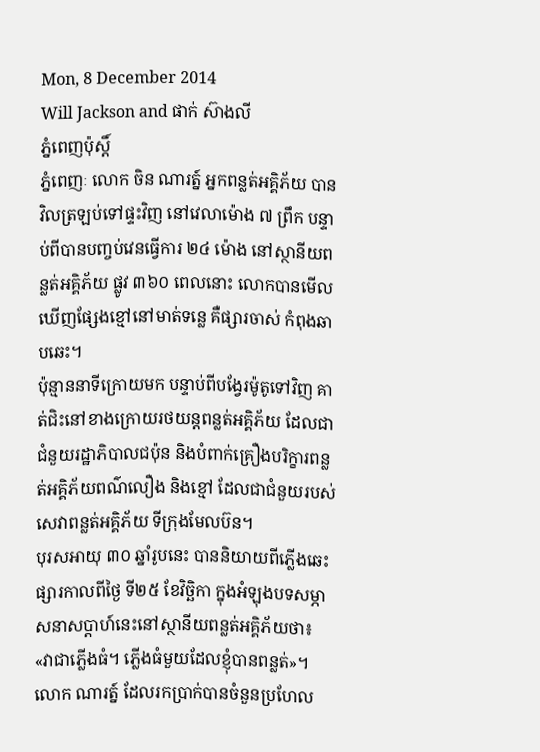Mon, 8 December 2014
Will Jackson and ផាក់ ស៊ាងលី
ភ្នំពេញប៉ុស្តិ៍
ភ្នំពេញៈ លោក ចិន ណារត្ន៍ អ្នកពន្លត់អគ្គិភ័យ បានវិលត្រឡប់ទៅផ្ទះវិញ នៅវេលាម៉ោង ៧ ព្រឹក បន្ទាប់ពីបានបញ្ចប់វេនធ្វើការ ២៤ ម៉ោង នៅស្ថានីយពន្លត់អគ្គិភ័យ ផ្លូវ ៣៦០ ពេលនោះ លោកបានមើលឃើញផ្សែងខ្មៅនៅមាត់ទន្លេ គឺផ្សារចាស់ កំពុងឆាបឆេះ។
ប៉ុន្មាននាទីក្រោយមក បន្ទាប់ពីបង្វែរម៉ូតូទៅវិញ គាត់ជិះនៅខាងក្រោយរថយន្តពន្លត់អគ្គិភ័យ ដែលជាជំនួយរដ្ឋាភិបាលជប៉ុន និងបំពាក់គ្រឿងបរិក្ខារពន្លត់អគ្គិភ័យពណ៌លឿង និងខ្មៅ ដែលជាជំនួយរបស់សេវាពន្លត់អគ្គិភ័យ ទីក្រុងមែលប៊ន។
បុរសអាយុ ៣០ ឆ្នាំរូបនេះ បាននិយាយពីភ្លើងឆេះផ្សារកាលពីថ្ងៃ ទី២៥ ខែវិច្ឆិកា ក្នុងអំឡុងបទសម្ភាសនាសប្តាហ៍នេះនៅស្ថានីយពន្លត់អគ្គិភ័យថា៖ «វាជាភ្លើងធំ។ ភ្លើងធំមួយដែលខ្ញុំបានពន្លត់»។
លោក ណារត្ន៍ ដែលរកប្រាក់បានចំនួនប្រហែល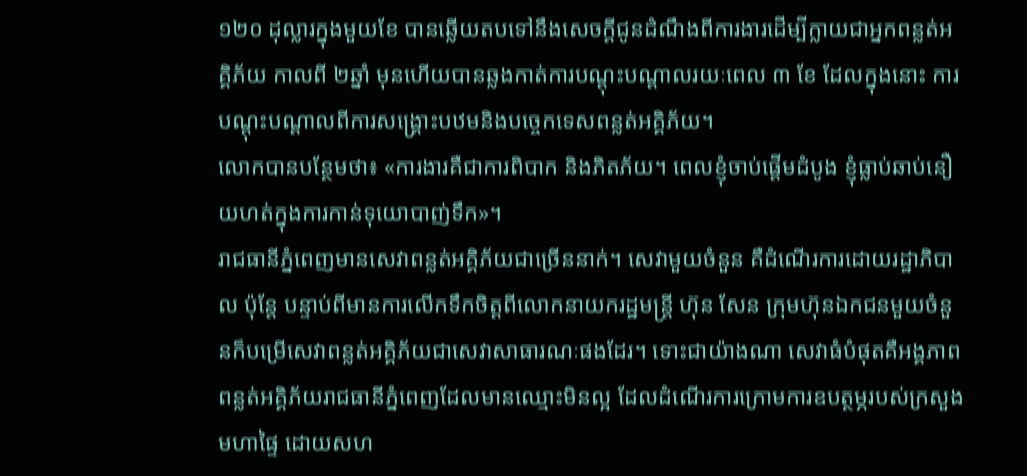១២០ ដុល្លារក្នុងមួយខែ បានឆ្លើយតបទៅនឹងសេចក្តីជូនដំណឹងពីការងារដើម្បីក្លាយជាអ្នកពន្លត់អគ្គិភ័យ កាលពី ២ឆ្នាំ មុនហើយបានឆ្លងកាត់ការបណ្តុះបណ្តាលរយៈពេល ៣ ខែ ដែលក្នុងនោះ ការបណ្តុះបណ្តាលពីការសង្គ្រោះបឋមនិងបច្ចេកទេសពន្លត់អគ្គិភ័យ។
លោកបានបន្ថែមថា៖ «ការងារគឺជាការពិបាក និងភិតភ័យ។ ពេលខ្ញុំចាប់ផ្តើមដំបូង ខ្ញុំធ្លាប់ឆាប់នឿយហត់ក្នុងការកាន់ទុយោបាញ់ទឹក»។
រាជធានីភ្នំពេញមានសេវាពន្លត់អគ្គិភ័យជាច្រើននាក់។ សេវាមួយចំនួន គឺដំណើរការដោយរដ្ឋាភិបាល ប៉ុន្តែ បន្ទាប់ពីមានការលើកទឹកចិត្តពីលោកនាយករដ្ឋមន្ត្រី ហ៊ុន សែន ក្រុមហ៊ុនឯកជនមួយចំនួនក៏បម្រើសេវាពន្លត់អគ្គិភ័យជាសេវាសាធារណៈផងដែរ។ ទោះជាយ៉ាងណា សេវាធំបំផុតគឺអង្គភាពពន្លត់អគ្គិភ័យរាជធានីភ្នំពេញដែលមានឈ្មោះមិនល្អ ដែលដំណើរការក្រោមការឧបត្ថម្ភរបស់ក្រសួងមហាផ្ទៃ ដោយសហ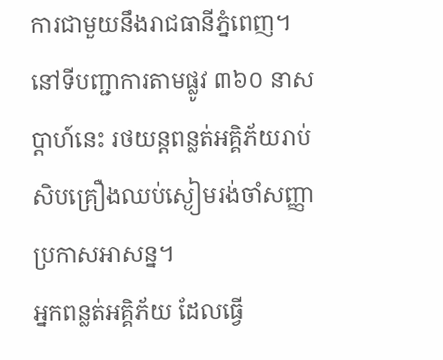ការជាមួយនឹងរាជធានីភ្នំពេញ។
នៅទីបញ្ជាការតាមផ្លូវ ៣៦០ នាសប្តាហ៍នេះ រថយន្តពន្លត់អគ្គិភ័យរាប់សិបគ្រឿងឈប់ស្ងៀមរង់ចាំសញ្ញាប្រកាសអាសន្ន។
អ្នកពន្លត់អគ្គិភ័យ ដែលធ្វើ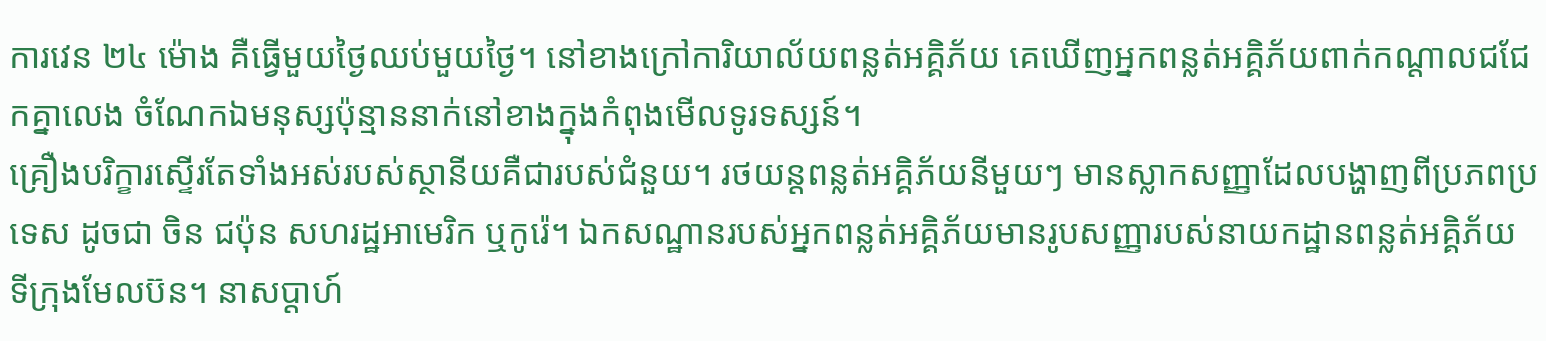ការវេន ២៤ ម៉ោង គឺធ្វើមួយថ្ងៃឈប់មួយថ្ងៃ។ នៅខាងក្រៅការិយាល័យពន្លត់អគ្គិភ័យ គេឃើញអ្នកពន្លត់អគ្គិភ័យពាក់កណ្តាលជជែកគ្នាលេង ចំណែកឯមនុស្សប៉ុន្មាននាក់នៅខាងក្នុងកំពុងមើលទូរទស្សន៍។
គ្រឿងបរិក្ខារស្ទើរតែទាំងអស់របស់ស្ថានីយគឺជារបស់ជំនួយ។ រថយន្តពន្លត់អគ្គិភ័យនីមួយៗ មានស្លាកសញ្ញាដែលបង្ហាញពីប្រភពប្រទេស ដូចជា ចិន ជប៉ុន សហរដ្ឋអាមេរិក ឬកូរ៉េ។ ឯកសណ្ឋានរបស់អ្នកពន្លត់អគ្គិភ័យមានរូបសញ្ញារបស់នាយកដ្ឋានពន្លត់អគ្គិភ័យ ទីក្រុងមែលប៊ន។ នាសប្តាហ៍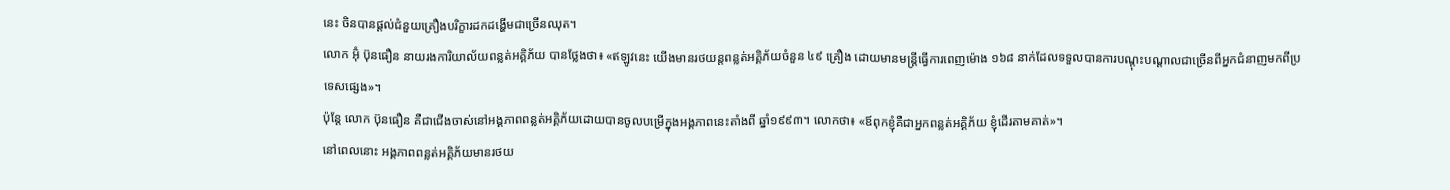នេះ ចិនបានផ្តល់ជំនួយគ្រឿងបរិក្ខារដកដង្ហើមជាច្រើនឈុត។
លោក អ៊ុំ ប៊ុនធឿន នាយរងការិយាល័យពន្លត់អគ្គិភ័យ បានថ្លែងថា៖ «ឥឡូវនេះ យើងមានរថយន្តពន្លត់អគ្គិភ័យចំនួន ៤៩ គ្រឿង ដោយមានមន្ត្រីធ្វើការពេញម៉ោង ១៦៨ នាក់ដែលទទួលបានការបណ្តុះបណ្តាលជាច្រើនពីអ្នកជំនាញមកពីប្រទេសផ្សេង»។
ប៉ុន្តែ លោក ប៊ុនធឿន គឺជាជើងចាស់នៅអង្គភាពពន្លត់អគ្គិភ័យដោយបានចូលបម្រើក្នុងអង្គភាពនេះតាំងពី ឆ្នាំ១៩៩៣។ លោកថា៖ «ឪពុកខ្ញុំគឺជាអ្នកពន្លត់អគ្គិភ័យ ខ្ញុំដើរតាមគាត់»។
នៅពេលនោះ អង្គភាពពន្លត់អគ្គិភ័យមានរថយ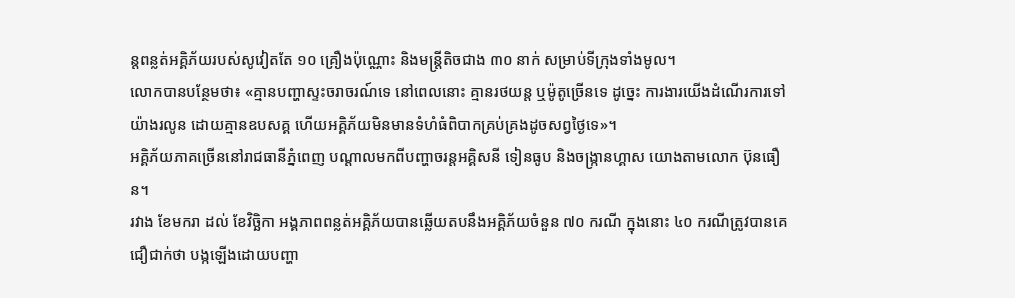ន្តពន្លត់អគ្គិភ័យរបស់សូវៀតតែ ១០ គ្រឿងប៉ុណ្ណោះ និងមន្ត្រីតិចជាង ៣០ នាក់ សម្រាប់ទីក្រុងទាំងមូល។
លោកបានបន្ថែមថា៖ «គ្មានបញ្ហាស្ទះចរាចរណ៍ទេ នៅពេលនោះ គ្មានរថយន្ត ឬម៉ូតូច្រើនទេ ដូច្នេះ ការងារយើងដំណើរការទៅយ៉ាងរលូន ដោយគ្មានឧបសគ្គ ហើយអគ្គិភ័យមិនមានទំហំធំពិបាកគ្រប់គ្រងដូចសព្វថ្ងៃទេ»។
អគ្គិភ័យភាគច្រើននៅរាជធានីភ្នំពេញ បណ្តាលមកពីបញ្ហាចរន្តអគ្គិសនី ទៀនធូប និងចង្ក្រានហ្គាស យោងតាមលោក ប៊ុនធឿន។
រវាង ខែមករា ដល់ ខែវិច្ឆិកា អង្គភាពពន្លត់អគ្គិភ័យបានឆ្លើយតបនឹងអគ្គិភ័យចំនួន ៧០ ករណី ក្នុងនោះ ៤០ ករណីត្រូវបានគេជឿជាក់ថា បង្កឡើងដោយបញ្ហា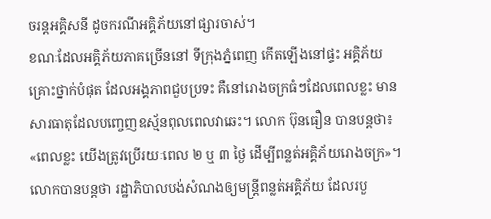ចរន្តអគ្គិសនី ដូចករណីអគ្គិភ័យនៅផ្សារចាស់។
ខណៈដែលអគ្គិភ័យភាគច្រើននៅ ទីក្រុងភ្នំពេញ កើតឡើងនៅផ្ទះ អគ្គិភ័យគ្រោះថ្នាក់បំផុត ដែលអង្គភាពជួបប្រទះ គឺនៅរោងចក្រធំៗដែលពេលខ្លះ មានសារធាតុដែលបញ្ចេញឧស្ម័នពុលពេលវាឆេះ។ លោក ប៊ុនធឿន បានបន្តថា៖ «ពេលខ្លះ យើងត្រូវប្រើរយៈពេល ២ ឬ ៣ ថ្ងៃ ដើម្បីពន្លត់អគ្គិភ័យរោងចក្រ»។
លោកបានបន្តថា រដ្ឋាភិបាលបង់សំណងឲ្យមន្ត្រីពន្លត់អគ្គិភ័យ ដែលរបួ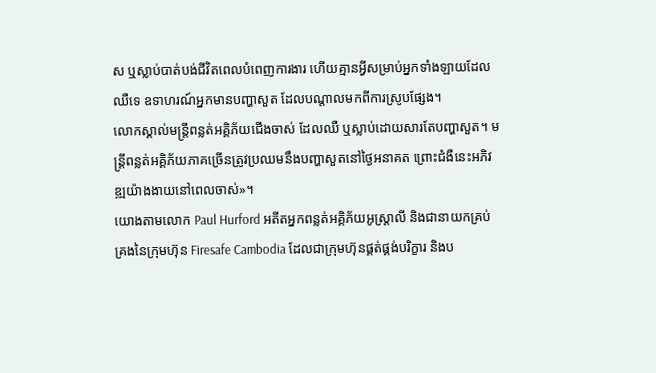ស ឬស្លាប់បាត់បង់ជីវិតពេលបំពេញការងារ ហើយគ្មានអ្វីសម្រាប់អ្នកទាំងឡាយដែលឈឺទេ ឧទាហរណ៍អ្នកមានបញ្ហាសួត ដែលបណ្តាលមកពីការស្រូបផ្សែង។
លោកស្គាល់មន្ត្រីពន្លត់អគ្គិភ័យជើងចាស់ ដែលឈឺ ឬស្លាប់ដោយសារតែបញ្ហាសួត។ មន្ត្រីពន្លត់អគ្គិភ័យភាគច្រើនត្រូវប្រឈមនឹងបញ្ហាសួតនៅថ្ងៃអនាគត ព្រោះជំងឺនេះអភិវឌ្ឍយ៉ាងងាយនៅពេលចាស់»។
យោងតាមលោក Paul Hurford អតីតអ្នកពន្លត់អគ្គិភ័យអូស្ត្រាលី និងជានាយកគ្រប់គ្រងនៃក្រុមហ៊ុន Firesafe Cambodia ដែលជាក្រុមហ៊ុនផ្គត់ផ្គង់បរិក្ខារ និងប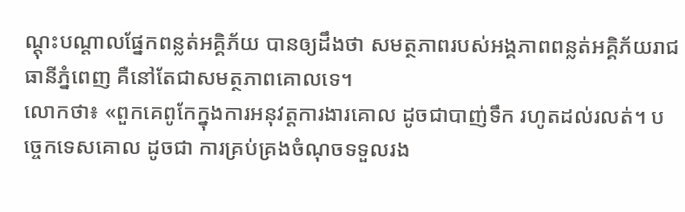ណ្តុះបណ្តាលផ្នែកពន្លត់អគ្គិភ័យ បានឲ្យដឹងថា សមត្ថភាពរបស់អង្គភាពពន្លត់អគ្គិភ័យរាជធានីភ្នំពេញ គឺនៅតែជាសមត្ថភាពគោលទេ។
លោកថា៖ «ពួកគេពូកែក្នុងការអនុវត្តការងារគោល ដូចជាបាញ់ទឹក រហូតដល់រលត់។ បច្ចេកទេសគោល ដូចជា ការគ្រប់គ្រងចំណុចទទួលរង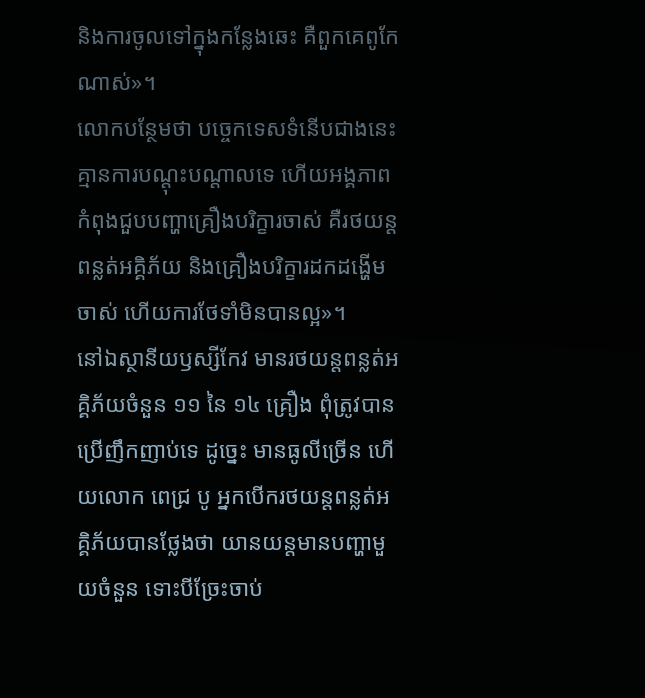និងការចូលទៅក្នុងកន្លែងឆេះ គឺពួកគេពូកែណាស់»។
លោកបន្ថែមថា បច្ចេកទេសទំនើបជាងនេះ គ្មានការបណ្តុះបណ្តាលទេ ហើយអង្គភាពកំពុងជួបបញ្ហាគ្រឿងបរិក្ខារចាស់ គឺរថយន្តពន្លត់អគ្គិភ័យ និងគ្រឿងបរិក្ខារដកដង្ហើម ចាស់ ហើយការថែទាំមិនបានល្អ»។
នៅឯស្ថានីយឫស្សីកែវ មានរថយន្តពន្លត់អគ្គិភ័យចំនួន ១១ នៃ ១៤ គ្រឿង ពុំត្រូវបានប្រើញឹកញាប់ទេ ដូច្នេះ មានធូលីច្រើន ហើយលោក ពេជ្រ បូ អ្នកបើករថយន្តពន្លត់អគ្គិភ័យបានថ្លែងថា យានយន្តមានបញ្ហាមួយចំនួន ទោះបីច្រែះចាប់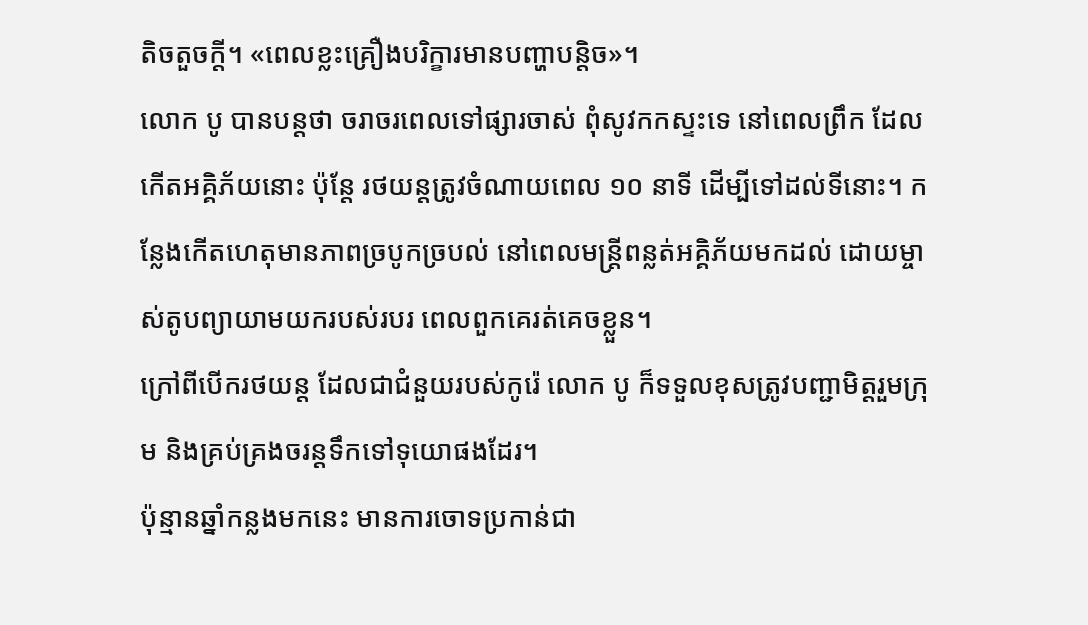តិចតួចក្តី។ «ពេលខ្លះគ្រឿងបរិក្ខារមានបញ្ហាបន្តិច»។
លោក បូ បានបន្តថា ចរាចរពេលទៅផ្សារចាស់ ពុំសូវកកស្ទះទេ នៅពេលព្រឹក ដែលកើតអគ្គិភ័យនោះ ប៉ុន្តែ រថយន្តត្រូវចំណាយពេល ១០ នាទី ដើម្បីទៅដល់ទីនោះ។ កន្លែងកើតហេតុមានភាពច្របូកច្របល់ នៅពេលមន្ត្រីពន្លត់អគ្គិភ័យមកដល់ ដោយម្ចាស់តូបព្យាយាមយករបស់របរ ពេលពួកគេរត់គេចខ្លួន។
ក្រៅពីបើករថយន្ត ដែលជាជំនួយរបស់កូរ៉េ លោក បូ ក៏ទទួលខុសត្រូវបញ្ជាមិត្តរួមក្រុម និងគ្រប់គ្រងចរន្តទឹកទៅទុយោផងដែរ។
ប៉ុន្មានឆ្នាំកន្លងមកនេះ មានការចោទប្រកាន់ជា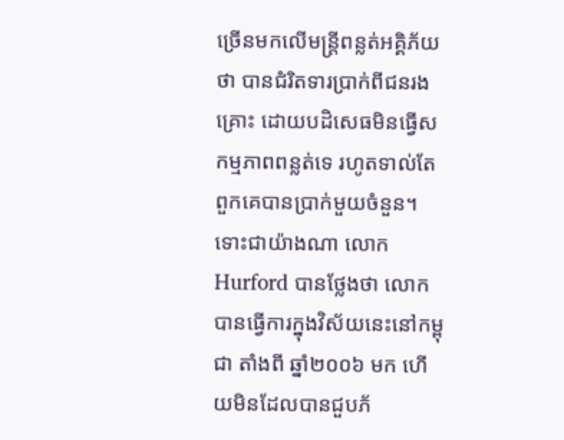ច្រើនមកលើមន្ត្រីពន្លត់អគ្គិភ័យថា បានជំរិតទារប្រាក់ពីជនរងគ្រោះ ដោយបដិសេធមិនធ្វើសកម្មភាពពន្លត់ទេ រហូតទាល់តែពួកគេបានប្រាក់មួយចំនួន។
ទោះជាយ៉ាងណា លោក Hurford បានថ្លែងថា លោកបានធ្វើការក្នុងវិស័យនេះនៅកម្ពុជា តាំងពី ឆ្នាំ២០០៦ មក ហើយមិនដែលបានជួបភ័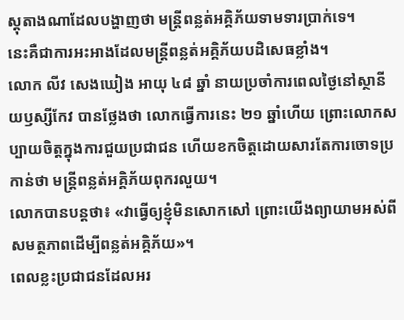ស្តុតាងណាដែលបង្ហាញថា មន្ត្រីពន្លត់អគ្គិភ័យទាមទារប្រាក់ទេ។
នេះគឺជាការអះអាងដែលមន្ត្រីពន្លត់អគ្គិភ័យបដិសេធខ្លាំង។
លោក លីវ សេងឃៀង អាយុ ៤៨ ឆ្នាំ នាយប្រចាំការពេលថ្ងៃនៅស្ថានីយឫស្សីកែវ បានថ្លែងថា លោកធ្វើការនេះ ២១ ឆ្នាំហើយ ព្រោះលោកសប្បាយចិត្តក្នុងការជួយប្រជាជន ហើយខកចិត្តដោយសារតែការចោទប្រកាន់ថា មន្ត្រីពន្លត់អគ្គិភ័យពុករលួយ។
លោកបានបន្តថា៖ «វាធ្វើឲ្យខ្ញុំមិនសោកសៅ ព្រោះយើងព្យាយាមអស់ពីសមត្ថភាពដើម្បីពន្លត់អគ្គិភ័យ»។
ពេលខ្លះប្រជាជនដែលអរ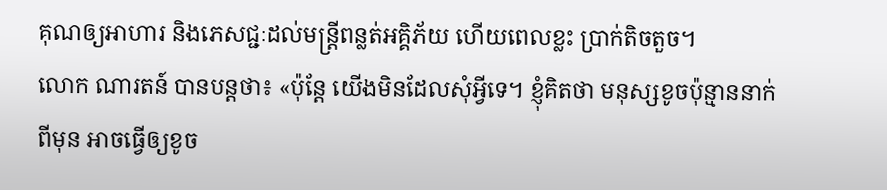គុណឲ្យអាហារ និងភេសជ្ជៈដល់មន្ត្រីពន្លត់អគ្គិភ័យ ហើយពេលខ្លះ ប្រាក់តិចតួច។
លោក ណារតន៍ បានបន្តថា៖ «ប៉ុន្តែ យើងមិនដែលសុំអ្វីទេ។ ខ្ញុំគិតថា មនុស្សខូចប៉ុន្មាននាក់ពីមុន អាចធ្វើឲ្យខូច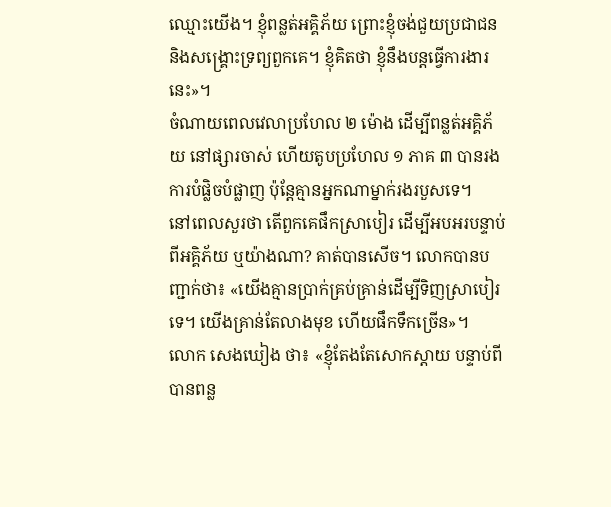ឈ្មោះយើង។ ខ្ញុំពន្លត់អគ្គិភ័យ ព្រោះខ្ញុំចង់ជួយប្រជាជន និងសង្គ្រោះទ្រព្យពួកគេ។ ខ្ញុំគិតថា ខ្ញុំនឹងបន្តធ្វើការងារនេះ»។
ចំណាយពេលវេលាប្រហែល ២ ម៉ោង ដើម្បីពន្លត់អគ្គិភ័យ នៅផ្សារចាស់ ហើយតូបប្រហែល ១ ភាគ ៣ បានរងការបំផ្លិចបំផ្លាញ ប៉ុន្តែគ្មានអ្នកណាម្នាក់រងរបួសទេ។
នៅពេលសួរថា តើពួកគេផឹកស្រាបៀរ ដើម្បីអបអរបន្ទាប់ពីអគ្គិភ័យ ឬយ៉ាងណា? គាត់បានសើច។ លោកបានបញ្ជាក់ថា៖ «យើងគ្មានប្រាក់គ្រប់គ្រាន់ដើម្បីទិញស្រាបៀរទេ។ យើងគ្រាន់តែលាងមុខ ហើយផឹកទឹកច្រើន»។
លោក សេងឃៀង ថា៖ «ខ្ញុំតែងតែសោកស្តាយ បន្ទាប់ពីបានពន្ល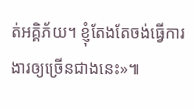ត់អគ្គិភ័យ។ ខ្ញុំតែងតែចង់ធ្វើការងារឲ្យច្រើនជាងនេះ»៕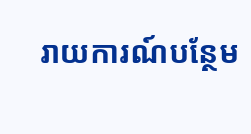រាយការណ៍បន្ថែម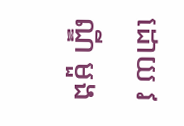ដោយ វណ្ឌី មួង